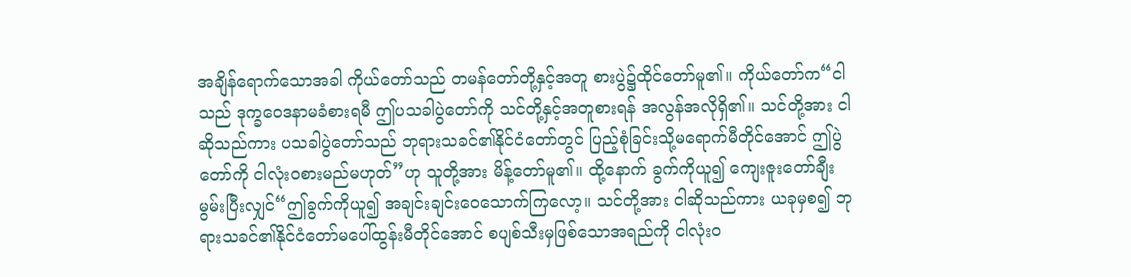အချိန်ရောက်သောအခါ ကိုယ်တော်သည် တမန်တော်တို့နှင့်အတူ စားပွဲ၌ထိုင်တော်မူ၏။ ကိုယ်တော်က“ငါသည် ဒုက္ခဝေဒနာမခံစားရမီ ဤပသခါပွဲတော်ကို သင်တို့နှင့်အတူစားရန် အလွန်အလိုရှိ၏။ သင်တို့အား ငါဆိုသည်ကား ပသခါပွဲတော်သည် ဘုရားသခင်၏နိုင်ငံတော်တွင် ပြည့်စုံခြင်းသို့မရောက်မီတိုင်အောင် ဤပွဲတော်ကို ငါလုံးဝစားမည်မဟုတ်”ဟု သူတို့အား မိန့်တော်မူ၏။ ထို့နောက် ခွက်ကိုယူ၍ ကျေးဇူးတော်ချီးမွမ်းပြီးလျှင်“ဤခွက်ကိုယူ၍ အချင်းချင်းဝေသောက်ကြလော့။ သင်တို့အား ငါဆိုသည်ကား ယခုမှစ၍ ဘုရားသခင်၏နိုင်ငံတော်မပေါ်ထွန်းမီတိုင်အောင် စပျစ်သီးမှဖြစ်သောအရည်ကို ငါလုံးဝ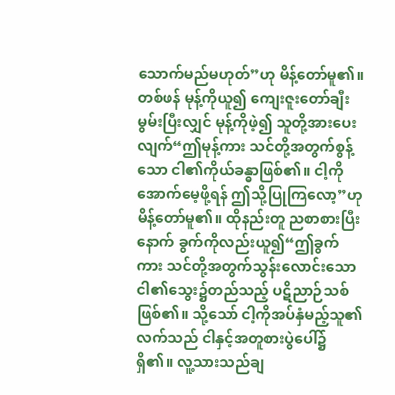သောက်မည်မဟုတ်”ဟု မိန့်တော်မူ၏။ တစ်ဖန် မုန့်ကိုယူ၍ ကျေးဇူးတော်ချီးမွမ်းပြီးလျှင် မုန့်ကိုဖဲ့၍ သူတို့အားပေးလျက်“ဤမုန့်ကား သင်တို့အတွက်စွန့်သော ငါ၏ကိုယ်ခန္ဓာဖြစ်၏။ ငါ့ကိုအောက်မေ့ဖို့ရန် ဤသို့ပြုကြလော့”ဟု မိန့်တော်မူ၏။ ထိုနည်းတူ ညစာစားပြီးနောက် ခွက်ကိုလည်းယူ၍“ဤခွက်ကား သင်တို့အတွက်သွန်းလောင်းသော ငါ၏သွေး၌တည်သည့် ပဋိညာဉ်သစ်ဖြစ်၏။ သို့သော် ငါ့ကိုအပ်နှံမည့်သူ၏လက်သည် ငါနှင့်အတူစားပွဲပေါ်၌ရှိ၏။ လူ့သားသည်ချ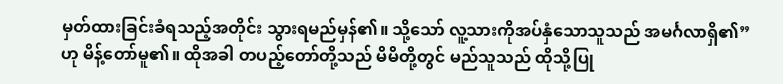မှတ်ထားခြင်းခံရသည့်အတိုင်း သွားရမည်မှန်၏။ သို့သော် လူ့သားကိုအပ်နှံသောသူသည် အမင်္ဂလာရှိ၏”ဟု မိန့်တော်မူ၏။ ထိုအခါ တပည့်တော်တို့သည် မိမိတို့တွင် မည်သူသည် ထိုသို့ပြု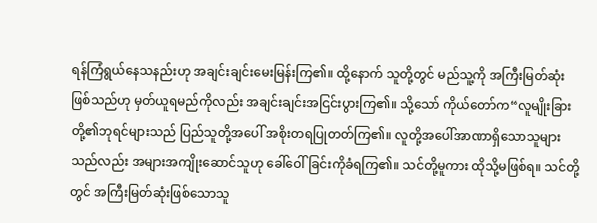ရန်ကြံရွယ်နေသနည်းဟု အချင်းချင်းမေးမြန်းကြ၏။ ထို့နောက် သူတို့တွင် မည်သူ့ကို အကြီးမြတ်ဆုံးဖြစ်သည်ဟု မှတ်ယူရမည်ကိုလည်း အချင်းချင်းအငြင်းပွားကြ၏။ သို့သော် ကိုယ်တော်က“လူမျိုးခြားတို့၏ဘုရင်များသည် ပြည်သူတို့အပေါ် အစိုးတရပြုတတ်ကြ၏။ လူတို့အပေါ်အာဏာရှိသောသူများသည်လည်း အများအကျိုးဆောင်သူဟု ခေါ်ဝေါ်ခြင်းကိုခံရကြ၏။ သင်တို့မူကား ထိုသို့မဖြစ်ရ။ သင်တို့တွင် အကြီးမြတ်ဆုံးဖြစ်သောသူ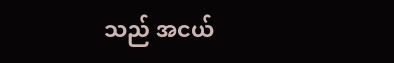သည် အငယ်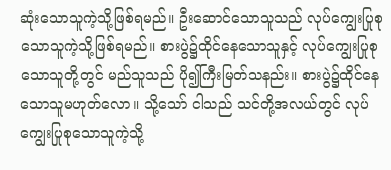ဆုံးသောသူကဲ့သို့ဖြစ်ရမည်။ ဦးဆောင်သောသူသည် လုပ်ကျွေးပြုစုသောသူကဲ့သို့ဖြစ်ရမည်။ စားပွဲ၌ထိုင်နေသောသူနှင့် လုပ်ကျွေးပြုစုသောသူတို့တွင် မည်သူသည် ပို၍ကြီးမြတ်သနည်း။ စားပွဲ၌ထိုင်နေသောသူမဟုတ်လော။ သို့သော် ငါသည် သင်တို့အလယ်တွင် လုပ်ကျွေးပြုစုသောသူကဲ့သို့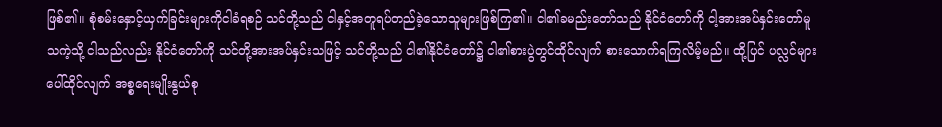ဖြစ်၏။ စုံစမ်းနှောင့်ယှက်ခြင်းများကိုငါခံရစဉ် သင်တို့သည် ငါနှင့်အတူရပ်တည်ခဲ့သောသူများဖြစ်ကြ၏။ ငါ၏ခမည်းတော်သည် နိုင်ငံတော်ကို ငါ့အားအပ်နှင်းတော်မူသကဲ့သို့ ငါသည်လည်း နိုင်ငံတော်ကို သင်တို့အားအပ်နှင်းသဖြင့် သင်တို့သည် ငါ၏နိုင်ငံတော်၌ ငါ၏စားပွဲတွင်ထိုင်လျက် စားသောက်ရကြလိမ့်မည်။ ထို့ပြင် ပလ္လင်များပေါ်ထိုင်လျက် အစ္စရေးမျိုးနွယ်စု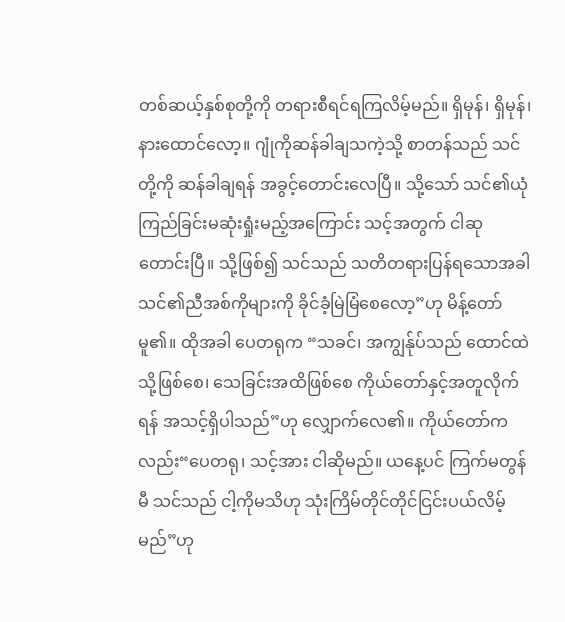တစ်ဆယ့်နှစ်စုတို့ကို တရားစီရင်ရကြလိမ့်မည်။ ရှိမုန်၊ ရှိမုန်၊ နားထောင်လော့။ ဂျုံကိုဆန်ခါချသကဲ့သို့ စာတန်သည် သင်တို့ကို ဆန်ခါချရန် အခွင့်တောင်းလေပြီ။ သို့သော် သင်၏ယုံကြည်ခြင်းမဆုံးရှုံးမည့်အကြောင်း သင့်အတွက် ငါဆုတောင်းပြီ။ သို့ဖြစ်၍ သင်သည် သတိတရားပြန်ရသောအခါ သင်၏ညီအစ်ကိုများကို ခိုင်ခံ့မြဲမြံစေလော့”ဟု မိန့်တော်မူ၏။ ထိုအခါ ပေတရုက “သခင်၊ အကျွန်ုပ်သည် ထောင်ထဲသို့ဖြစ်စေ၊ သေခြင်းအထိဖြစ်စေ ကိုယ်တော်နှင့်အတူလိုက်ရန် အသင့်ရှိပါသည်”ဟု လျှောက်လေ၏။ ကိုယ်တော်ကလည်း“ပေတရု၊ သင့်အား ငါဆိုမည်။ ယနေ့ပင် ကြက်မတွန်မီ သင်သည် ငါ့ကိုမသိဟု သုံးကြိမ်တိုင်တိုင်ငြင်းပယ်လိမ့်မည်”ဟု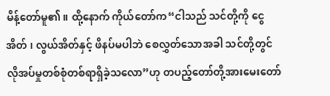မိန့်တော်မူ၏။ ထို့နောက် ကိုယ်တော်က“ငါသည် သင်တို့ကို ငွေအိတ်၊ လွယ်အိတ်နှင့် ဖိနပ်မပါဘဲ စေလွှတ်သောအခါ သင်တို့တွင် လိုအပ်မှုတစ်စုံတစ်ရာရှိခဲ့သလော”ဟု တပည့်တော်တို့အားမေးတော်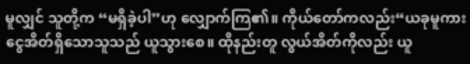မူလျှင် သူတို့က “မရှိခဲ့ပါ”ဟု လျှောက်ကြ၏။ ကိုယ်တော်ကလည်း“ယခုမူကား ငွေအိတ်ရှိသောသူသည် ယူသွားစေ။ ထိုနည်းတူ လွယ်အိတ်ကိုလည်း ယူ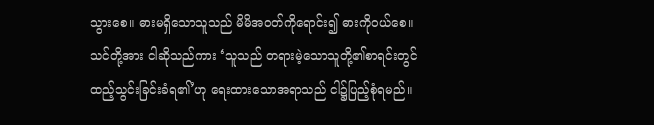သွားစေ။ ဓားမရှိသောသူသည် မိမိအဝတ်ကိုရောင်း၍ ဓားကိုဝယ်စေ။ သင်တို့အား ငါဆိုသည်ကား ‘သူသည် တရားမဲ့သောသူတို့၏စာရင်းတွင် ထည့်သွင်းခြင်းခံရ၏’ဟု ရေးထားသောအရာသည် ငါ၌ပြည့်စုံရမည်။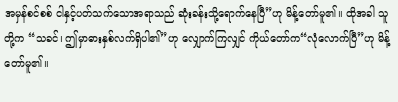အမှန်စင်စစ် ငါနှင့်ပတ်သက်သောအရာသည် ဆုံးခန်းသို့ရောက်နေပြီ”ဟု မိန့်တော်မူ၏။ ထိုအခါ သူတို့က “သခင်၊ ဤမှာဓားနှစ်လက်ရှိပါ၏”ဟု လျှောက်ကြလျှင် ကိုယ်တော်က“လုံလောက်ပြီ”ဟု မိန့်တော်မူ၏။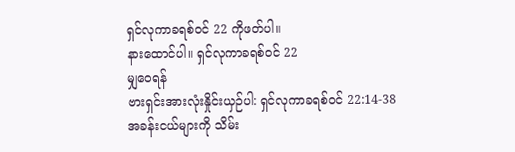ရှင်လုကာခရစ်ဝင် 22 ကိုဖတ်ပါ။
နားထောင်ပါ။ ရှင်လုကာခရစ်ဝင် 22
မျှဝေရန်
ဗားရှင်းအားလုံးနှိုင်းယှဉ်ပါ: ရှင်လုကာခရစ်ဝင် 22:14-38
အခန်းငယ်များကို သိမ်း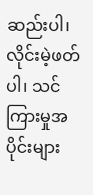ဆည်းပါ၊ လိုင်းမဲ့ဖတ်ပါ၊ သင်ကြားမှုအပိုင်းများ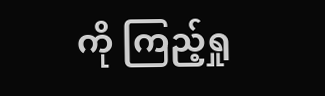ကို ကြည့်ရှု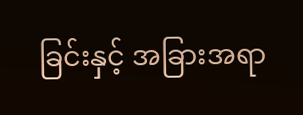ခြင်းနှင့် အခြားအရာ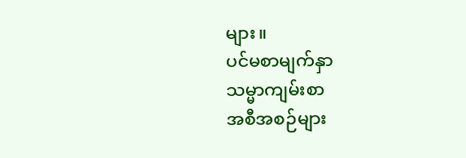များ။
ပင်မစာမျက်နှာ
သမ္မာကျမ်းစာ
အစီအစဉ်များ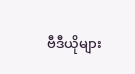ဗီဒီယိုများ